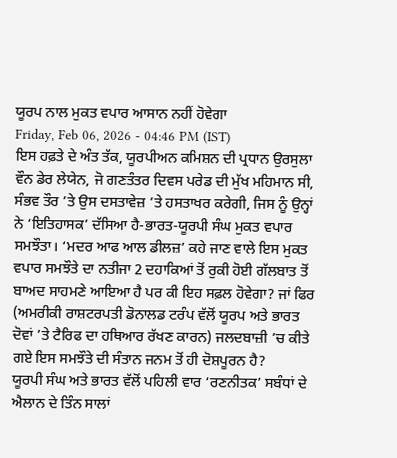ਯੂਰਪ ਨਾਲ ਮੁਕਤ ਵਪਾਰ ਆਸਾਨ ਨਹੀਂ ਹੋਵੇਗਾ
Friday, Feb 06, 2026 - 04:46 PM (IST)
ਇਸ ਹਫ਼ਤੇ ਦੇ ਅੰਤ ਤੱਕ, ਯੂਰਪੀਅਨ ਕਮਿਸ਼ਨ ਦੀ ਪ੍ਰਧਾਨ ਉਰਸੁਲਾ ਵੌਨ ਡੇਰ ਲੇਯੇਨ, ਜੋ ਗਣਤੰਤਰ ਦਿਵਸ ਪਰੇਡ ਦੀ ਮੁੱਖ ਮਹਿਮਾਨ ਸੀ, ਸੰਭਵ ਤੌਰ ’ਤੇ ਉਸ ਦਸਤਾਵੇਜ਼ ’ਤੇ ਹਸਤਾਖਰ ਕਰੇਗੀ, ਜਿਸ ਨੂੰ ਉਨ੍ਹਾਂ ਨੇ ‘ਇਤਿਹਾਸਕ’ ਦੱਸਿਆ ਹੈ-ਭਾਰਤ-ਯੂਰਪੀ ਸੰਘ ਮੁਕਤ ਵਪਾਰ ਸਮਝੌਤਾ। ‘ਮਦਰ ਆਫ ਆਲ ਡੀਲਜ਼’ ਕਹੇ ਜਾਣ ਵਾਲੇ ਇਸ ਮੁਕਤ ਵਪਾਰ ਸਮਝੌਤੇ ਦਾ ਨਤੀਜਾ 2 ਦਹਾਕਿਆਂ ਤੋਂ ਰੁਕੀ ਹੋਈ ਗੱਲਬਾਤ ਤੋਂ ਬਾਅਦ ਸਾਹਮਣੇ ਆਇਆ ਹੈ ਪਰ ਕੀ ਇਹ ਸਫ਼ਲ ਹੋਵੇਗਾ? ਜਾਂ ਫਿਰ (ਅਮਰੀਕੀ ਰਾਸ਼ਟਰਪਤੀ ਡੋਨਾਲਡ ਟਰੰਪ ਵੱਲੋਂ ਯੂਰਪ ਅਤੇ ਭਾਰਤ ਦੋਵਾਂ ’ਤੇ ਟੈਰਿਫ ਦਾ ਹਥਿਆਰ ਰੱਖਣ ਕਾਰਨ) ਜਲਦਬਾਜ਼ੀ ’ਚ ਕੀਤੇ ਗਏ ਇਸ ਸਮਝੌਤੇ ਦੀ ਸੰਤਾਨ ਜਨਮ ਤੋਂ ਹੀ ਦੋਸ਼ਪੂਰਨ ਹੈ?
ਯੂਰਪੀ ਸੰਘ ਅਤੇ ਭਾਰਤ ਵੱਲੋਂ ਪਹਿਲੀ ਵਾਰ ‘ਰਣਨੀਤਕ’ ਸਬੰਧਾਂ ਦੇ ਐਲਾਨ ਦੇ ਤਿੰਨ ਸਾਲਾਂ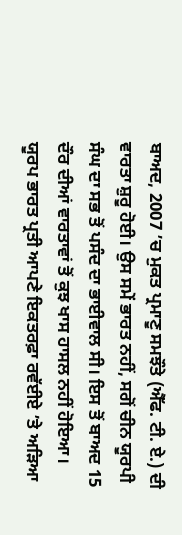ਬਾਅਦ, 2007 ’ਚ ਮੁਕਤ ਪ੍ਰਮਾਣੂ ਸਮਝੌਤੇ (ਐੱਫ. ਟੀ. ਏ.) ਦੀ ਵਾਰਤਾ ਸ਼ੁਰੂ ਹੋਈ। ਉਸ ਸਮੇਂ ਭਾਰਤ ਨਹੀਂ, ਸਗੋਂ ਚੀਨ ਯੂਰਪੀ ਸੰਘ ਦਾ ਸਭ ਤੋਂ ਪਸੰਦ ਦਾ ਭਾਈਵਾਲ ਸੀ। ਇਸ ਤੋਂ ਬਾਅਦ 15 ਦੌਰ ਦੀਆਂ ਵਾਰਤਾਵਾਂ ਤੋਂ ਕੁਝ ਖਾਸ ਹਾਸਲ ਨਹੀਂ ਹੋਇਆ। ਯੂਰਪ ਭਾਰਤ ਪ੍ਰਤੀ ਆਪਣੇ ਇਕਤਰਫ਼ਾ ਰਵੱਈਏ ’ਤੇ ਅੜਿਆ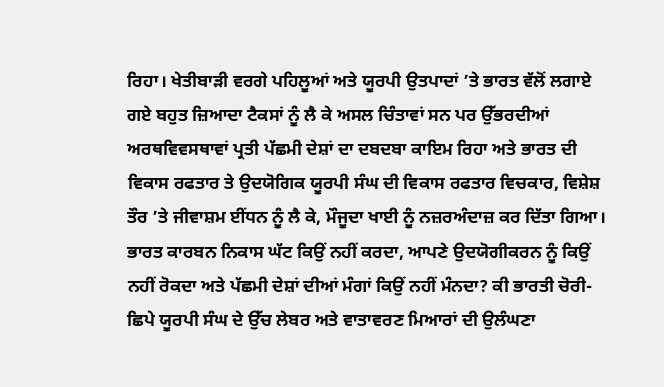ਰਿਹਾ। ਖੇਤੀਬਾੜੀ ਵਰਗੇ ਪਹਿਲੂਆਂ ਅਤੇ ਯੂਰਪੀ ਉਤਪਾਦਾਂ ’ਤੇ ਭਾਰਤ ਵੱਲੋਂ ਲਗਾਏ ਗਏ ਬਹੁਤ ਜ਼ਿਆਦਾ ਟੈਕਸਾਂ ਨੂੰ ਲੈ ਕੇ ਅਸਲ ਚਿੰਤਾਵਾਂ ਸਨ ਪਰ ਉੱਭਰਦੀਆਂ ਅਰਥਵਿਵਸਥਾਵਾਂ ਪ੍ਰਤੀ ਪੱਛਮੀ ਦੇਸ਼ਾਂ ਦਾ ਦਬਦਬਾ ਕਾਇਮ ਰਿਹਾ ਅਤੇ ਭਾਰਤ ਦੀ ਵਿਕਾਸ ਰਫਤਾਰ ਤੇ ਉਦਯੋਗਿਕ ਯੂਰਪੀ ਸੰਘ ਦੀ ਵਿਕਾਸ ਰਫਤਾਰ ਵਿਚਕਾਰ, ਵਿਸ਼ੇਸ਼ ਤੌਰ ’ਤੇ ਜੀਵਾਸ਼ਮ ਈਂਧਨ ਨੂੰ ਲੈ ਕੇ, ਮੌਜੂਦਾ ਖਾਈ ਨੂੰ ਨਜ਼ਰਅੰਦਾਜ਼ ਕਰ ਦਿੱਤਾ ਗਿਆ। ਭਾਰਤ ਕਾਰਬਨ ਨਿਕਾਸ ਘੱਟ ਕਿਉਂ ਨਹੀਂ ਕਰਦਾ, ਆਪਣੇ ਉਦਯੋਗੀਕਰਨ ਨੂੰ ਕਿਉਂ ਨਹੀਂ ਰੋਕਦਾ ਅਤੇ ਪੱਛਮੀ ਦੇਸ਼ਾਂ ਦੀਆਂ ਮੰਗਾਂ ਕਿਉਂ ਨਹੀਂ ਮੰਨਦਾ? ਕੀ ਭਾਰਤੀ ਚੋਰੀ-ਛਿਪੇ ਯੂਰਪੀ ਸੰਘ ਦੇ ਉੱਚ ਲੇਬਰ ਅਤੇ ਵਾਤਾਵਰਣ ਮਿਆਰਾਂ ਦੀ ਉਲੰਘਣਾ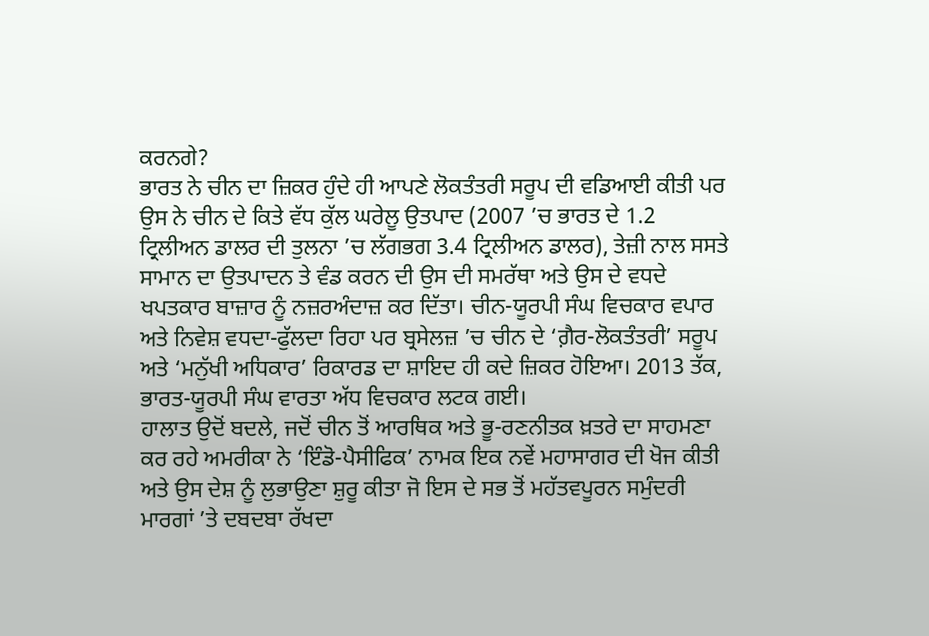ਕਰਨਗੇ?
ਭਾਰਤ ਨੇ ਚੀਨ ਦਾ ਜ਼ਿਕਰ ਹੁੰਦੇ ਹੀ ਆਪਣੇ ਲੋਕਤੰਤਰੀ ਸਰੂਪ ਦੀ ਵਡਿਆਈ ਕੀਤੀ ਪਰ ਉਸ ਨੇ ਚੀਨ ਦੇ ਕਿਤੇ ਵੱਧ ਕੁੱਲ ਘਰੇਲੂ ਉਤਪਾਦ (2007 ’ਚ ਭਾਰਤ ਦੇ 1.2 ਟ੍ਰਿਲੀਅਨ ਡਾਲਰ ਦੀ ਤੁਲਨਾ ’ਚ ਲੱਗਭਗ 3.4 ਟ੍ਰਿਲੀਅਨ ਡਾਲਰ), ਤੇਜ਼ੀ ਨਾਲ ਸਸਤੇ ਸਾਮਾਨ ਦਾ ਉਤਪਾਦਨ ਤੇ ਵੰਡ ਕਰਨ ਦੀ ਉਸ ਦੀ ਸਮਰੱਥਾ ਅਤੇ ਉਸ ਦੇ ਵਧਦੇ ਖਪਤਕਾਰ ਬਾਜ਼ਾਰ ਨੂੰ ਨਜ਼ਰਅੰਦਾਜ਼ ਕਰ ਦਿੱਤਾ। ਚੀਨ-ਯੂਰਪੀ ਸੰਘ ਵਿਚਕਾਰ ਵਪਾਰ ਅਤੇ ਨਿਵੇਸ਼ ਵਧਦਾ-ਫੁੱਲਦਾ ਰਿਹਾ ਪਰ ਬ੍ਰਸੇਲਜ਼ ’ਚ ਚੀਨ ਦੇ ‘ਗ਼ੈਰ-ਲੋਕਤੰਤਰੀ’ ਸਰੂਪ ਅਤੇ ‘ਮਨੁੱਖੀ ਅਧਿਕਾਰ’ ਰਿਕਾਰਡ ਦਾ ਸ਼ਾਇਦ ਹੀ ਕਦੇ ਜ਼ਿਕਰ ਹੋਇਆ। 2013 ਤੱਕ, ਭਾਰਤ-ਯੂਰਪੀ ਸੰਘ ਵਾਰਤਾ ਅੱਧ ਵਿਚਕਾਰ ਲਟਕ ਗਈ।
ਹਾਲਾਤ ਉਦੋਂ ਬਦਲੇ, ਜਦੋਂ ਚੀਨ ਤੋਂ ਆਰਥਿਕ ਅਤੇ ਭੂ-ਰਣਨੀਤਕ ਖ਼ਤਰੇ ਦਾ ਸਾਹਮਣਾ ਕਰ ਰਹੇ ਅਮਰੀਕਾ ਨੇ ‘ਇੰਡੋ-ਪੈਸੀਫਿਕ’ ਨਾਮਕ ਇਕ ਨਵੇਂ ਮਹਾਸਾਗਰ ਦੀ ਖੋਜ ਕੀਤੀ ਅਤੇ ਉਸ ਦੇਸ਼ ਨੂੰ ਲੁਭਾਉਣਾ ਸ਼ੁਰੂ ਕੀਤਾ ਜੋ ਇਸ ਦੇ ਸਭ ਤੋਂ ਮਹੱਤਵਪੂਰਨ ਸਮੁੰਦਰੀ ਮਾਰਗਾਂ ’ਤੇ ਦਬਦਬਾ ਰੱਖਦਾ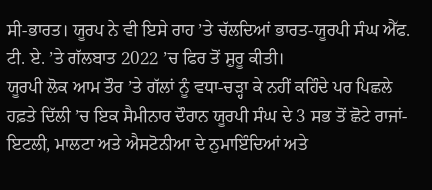ਸੀ-ਭਾਰਤ। ਯੂਰਪ ਨੇ ਵੀ ਇਸੇ ਰਾਹ ’ਤੇ ਚੱਲਦਿਆਂ ਭਾਰਤ-ਯੂਰਪੀ ਸੰਘ ਐੱਫ. ਟੀ. ਏ. ’ਤੇ ਗੱਲਬਾਤ 2022 ’ਚ ਫਿਰ ਤੋਂ ਸ਼ੁਰੂ ਕੀਤੀ।
ਯੂਰਪੀ ਲੋਕ ਆਮ ਤੌਰ ’ਤੇ ਗੱਲਾਂ ਨੂੰ ਵਧਾ-ਚੜ੍ਹਾ ਕੇ ਨਹੀਂ ਕਹਿੰਦੇ ਪਰ ਪਿਛਲੇ ਹਫ਼ਤੇ ਦਿੱਲੀ ’ਚ ਇਕ ਸੈਮੀਨਾਰ ਦੌਰਾਨ ਯੂਰਪੀ ਸੰਘ ਦੇ 3 ਸਭ ਤੋਂ ਛੋਟੇ ਰਾਜਾਂ-ਇਟਲੀ, ਮਾਲਟਾ ਅਤੇ ਐਸਟੋਨੀਆ ਦੇ ਨੁਮਾਇੰਦਿਆਂ ਅਤੇ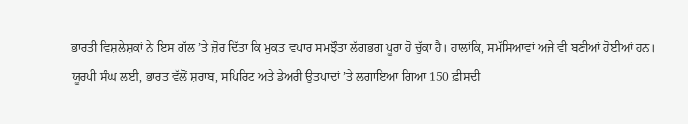ਭਾਰਤੀ ਵਿਸ਼ਲੇਸ਼ਕਾਂ ਨੇ ਇਸ ਗੱਲ ’ਤੇ ਜ਼ੋਰ ਦਿੱਤਾ ਕਿ ਮੁਕਤ ਵਪਾਰ ਸਮਝੌਤਾ ਲੱਗਭਗ ਪੂਰਾ ਹੋ ਚੁੱਕਾ ਹੈ। ਹਾਲਾਂਕਿ, ਸਮੱਸਿਆਵਾਂ ਅਜੇ ਵੀ ਬਣੀਆਂ ਹੋਈਆਂ ਹਨ।
ਯੂਰਪੀ ਸੰਘ ਲਈ, ਭਾਰਤ ਵੱਲੋਂ ਸ਼ਰਾਬ, ਸਪਿਰਿਟ ਅਤੇ ਡੇਅਰੀ ਉਤਪਾਦਾਂ ’ਤੇ ਲਗਾਇਆ ਗਿਆ 150 ਫ਼ੀਸਦੀ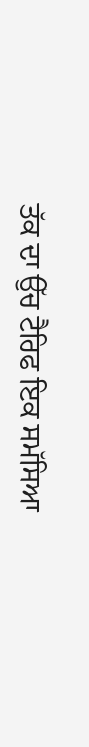ਤੱਕ ਦਾ ਉੱਚ ਟੈਰਿਫ ਇਕ ਸਮੱਸਿਆ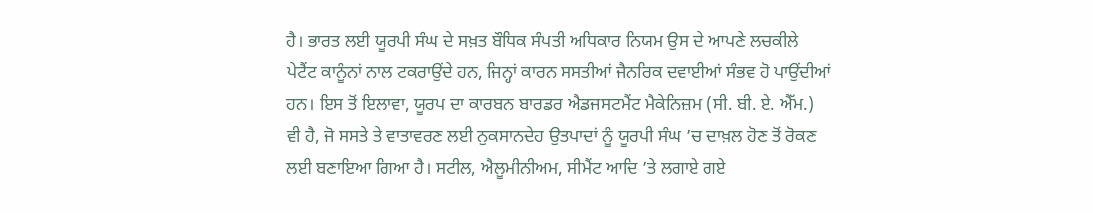ਹੈ। ਭਾਰਤ ਲਈ ਯੂਰਪੀ ਸੰਘ ਦੇ ਸਖ਼ਤ ਬੌਧਿਕ ਸੰਪਤੀ ਅਧਿਕਾਰ ਨਿਯਮ ਉਸ ਦੇ ਆਪਣੇ ਲਚਕੀਲੇ ਪੇਟੈਂਟ ਕਾਨੂੰਨਾਂ ਨਾਲ ਟਕਰਾਉਂਦੇ ਹਨ, ਜਿਨ੍ਹਾਂ ਕਾਰਨ ਸਸਤੀਆਂ ਜੈਨਰਿਕ ਦਵਾਈਆਂ ਸੰਭਵ ਹੋ ਪਾਉਂਦੀਆਂ ਹਨ। ਇਸ ਤੋਂ ਇਲਾਵਾ, ਯੂਰਪ ਦਾ ਕਾਰਬਨ ਬਾਰਡਰ ਐਡਜਸਟਮੈਂਟ ਮੈਕੇਨਿਜ਼ਮ (ਸੀ. ਬੀ. ਏ. ਐੱਮ.) ਵੀ ਹੈ, ਜੋ ਸਸਤੇ ਤੇ ਵਾਤਾਵਰਣ ਲਈ ਨੁਕਸਾਨਦੇਹ ਉਤਪਾਦਾਂ ਨੂੰ ਯੂਰਪੀ ਸੰਘ ’ਚ ਦਾਖ਼ਲ ਹੋਣ ਤੋਂ ਰੋਕਣ ਲਈ ਬਣਾਇਆ ਗਿਆ ਹੈ। ਸਟੀਲ, ਐਲੂਮੀਨੀਅਮ, ਸੀਮੈਂਟ ਆਦਿ ’ਤੇ ਲਗਾਏ ਗਏ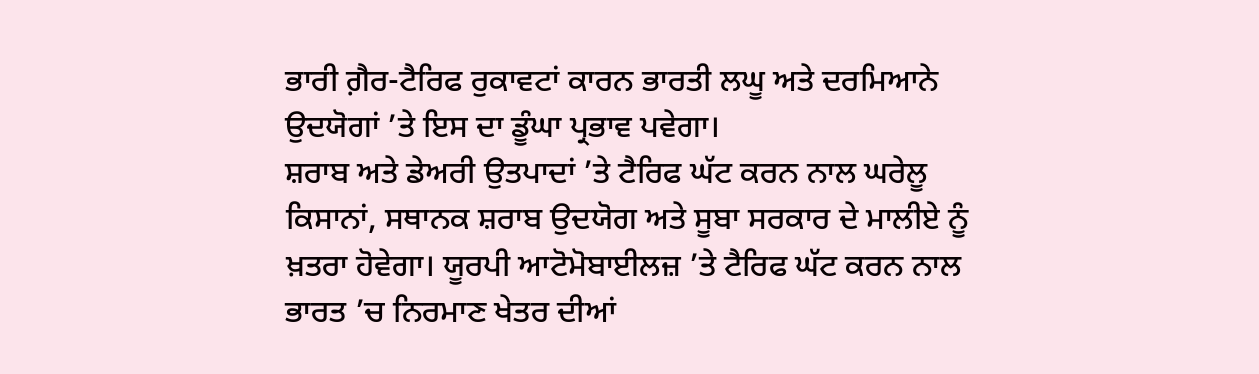ਭਾਰੀ ਗ਼ੈਰ-ਟੈਰਿਫ ਰੁਕਾਵਟਾਂ ਕਾਰਨ ਭਾਰਤੀ ਲਘੂ ਅਤੇ ਦਰਮਿਆਨੇ ਉਦਯੋਗਾਂ ’ਤੇ ਇਸ ਦਾ ਡੂੰਘਾ ਪ੍ਰਭਾਵ ਪਵੇਗਾ।
ਸ਼ਰਾਬ ਅਤੇ ਡੇਅਰੀ ਉਤਪਾਦਾਂ ’ਤੇ ਟੈਰਿਫ ਘੱਟ ਕਰਨ ਨਾਲ ਘਰੇਲੂ ਕਿਸਾਨਾਂ, ਸਥਾਨਕ ਸ਼ਰਾਬ ਉਦਯੋਗ ਅਤੇ ਸੂਬਾ ਸਰਕਾਰ ਦੇ ਮਾਲੀਏ ਨੂੰ ਖ਼ਤਰਾ ਹੋਵੇਗਾ। ਯੂਰਪੀ ਆਟੋਮੋਬਾਈਲਜ਼ ’ਤੇ ਟੈਰਿਫ ਘੱਟ ਕਰਨ ਨਾਲ ਭਾਰਤ ’ਚ ਨਿਰਮਾਣ ਖੇਤਰ ਦੀਆਂ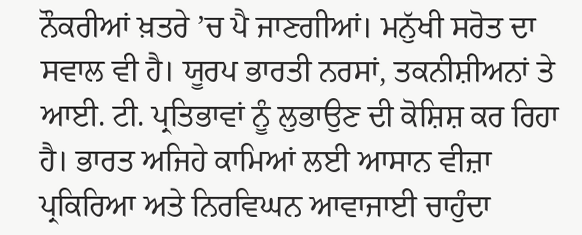ਨੌਕਰੀਆਂ ਖ਼ਤਰੇ ’ਚ ਪੈ ਜਾਣਗੀਆਂ। ਮਨੁੱਖੀ ਸਰੋਤ ਦਾ ਸਵਾਲ ਵੀ ਹੈ। ਯੂਰਪ ਭਾਰਤੀ ਨਰਸਾਂ, ਤਕਨੀਸ਼ੀਅਨਾਂ ਤੇ ਆਈ. ਟੀ. ਪ੍ਰਤਿਭਾਵਾਂ ਨੂੰ ਲੁਭਾਉਣ ਦੀ ਕੋਸ਼ਿਸ਼ ਕਰ ਰਿਹਾ ਹੈ। ਭਾਰਤ ਅਜਿਹੇ ਕਾਮਿਆਂ ਲਈ ਆਸਾਨ ਵੀਜ਼ਾ ਪ੍ਰਕਿਰਿਆ ਅਤੇ ਨਿਰਵਿਘਨ ਆਵਾਜਾਈ ਚਾਹੁੰਦਾ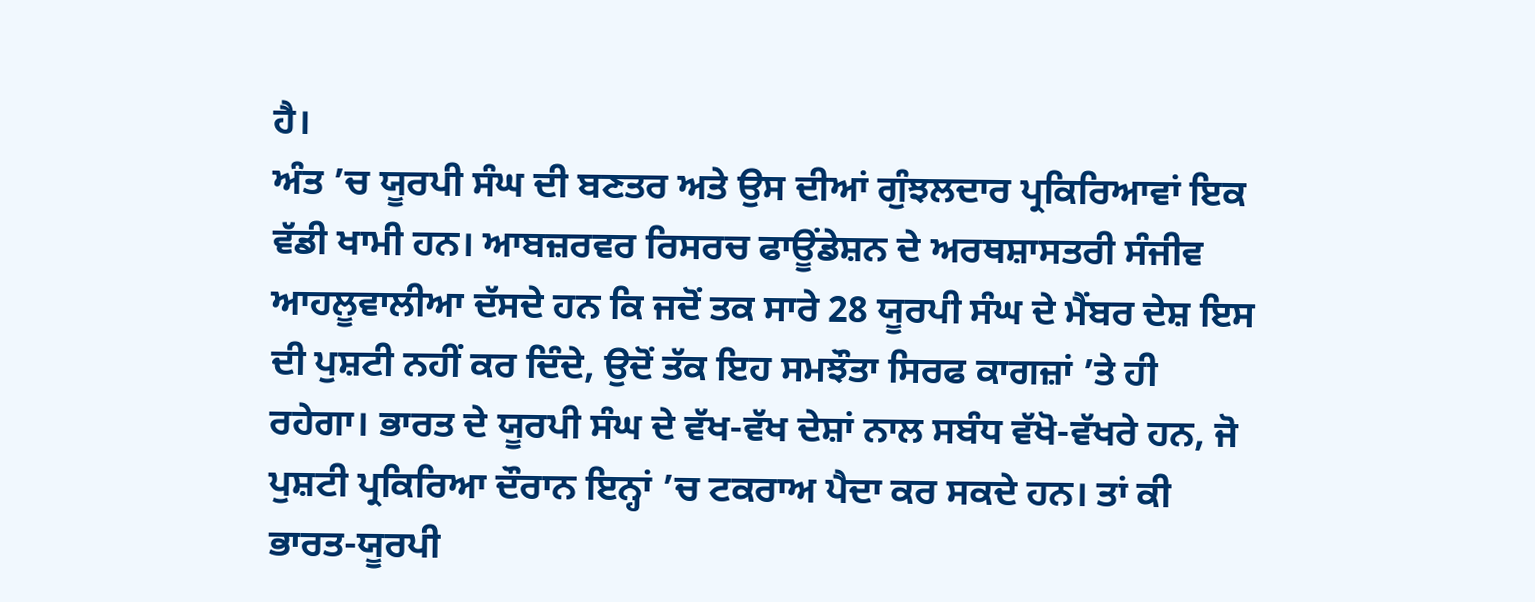ਹੈ।
ਅੰਤ ’ਚ ਯੂਰਪੀ ਸੰਘ ਦੀ ਬਣਤਰ ਅਤੇ ਉਸ ਦੀਆਂ ਗੁੰਝਲਦਾਰ ਪ੍ਰਕਿਰਿਆਵਾਂ ਇਕ ਵੱਡੀ ਖਾਮੀ ਹਨ। ਆਬਜ਼ਰਵਰ ਰਿਸਰਚ ਫਾਊਂਡੇਸ਼ਨ ਦੇ ਅਰਥਸ਼ਾਸਤਰੀ ਸੰਜੀਵ ਆਹਲੂਵਾਲੀਆ ਦੱਸਦੇ ਹਨ ਕਿ ਜਦੋਂ ਤਕ ਸਾਰੇ 28 ਯੂਰਪੀ ਸੰਘ ਦੇ ਮੈਂਬਰ ਦੇਸ਼ ਇਸ ਦੀ ਪੁਸ਼ਟੀ ਨਹੀਂ ਕਰ ਦਿੰਦੇ, ਉਦੋਂ ਤੱਕ ਇਹ ਸਮਝੌਤਾ ਸਿਰਫ ਕਾਗਜ਼ਾਂ ’ਤੇ ਹੀ ਰਹੇਗਾ। ਭਾਰਤ ਦੇ ਯੂਰਪੀ ਸੰਘ ਦੇ ਵੱਖ-ਵੱਖ ਦੇਸ਼ਾਂ ਨਾਲ ਸਬੰਧ ਵੱਖੋ-ਵੱਖਰੇ ਹਨ, ਜੋ ਪੁਸ਼ਟੀ ਪ੍ਰਕਿਰਿਆ ਦੌਰਾਨ ਇਨ੍ਹਾਂ ’ਚ ਟਕਰਾਅ ਪੈਦਾ ਕਰ ਸਕਦੇ ਹਨ। ਤਾਂ ਕੀ ਭਾਰਤ-ਯੂਰਪੀ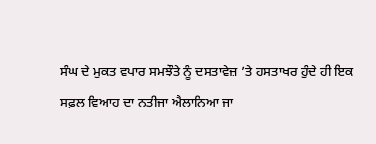ਸੰਘ ਦੇ ਮੁਕਤ ਵਪਾਰ ਸਮਝੌਤੇ ਨੂੰ ਦਸਤਾਵੇਜ਼ ’ਤੇ ਹਸਤਾਖਰ ਹੁੰਦੇ ਹੀ ਇਕ ਸਫ਼ਲ ਵਿਆਹ ਦਾ ਨਤੀਜਾ ਐਲਾਨਿਆ ਜਾ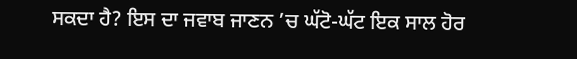ਸਕਦਾ ਹੈ? ਇਸ ਦਾ ਜਵਾਬ ਜਾਣਨ ’ਚ ਘੱਟੋ-ਘੱਟ ਇਕ ਸਾਲ ਹੋਰ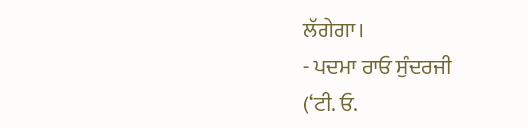ਲੱਗੇਗਾ।
- ਪਦਮਾ ਰਾਓ ਸੁੰਦਰਜੀ
(‘ਟੀ. ਓ.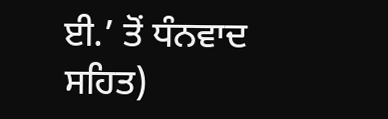ਈ.’ ਤੋਂ ਧੰਨਵਾਦ ਸਹਿਤ)